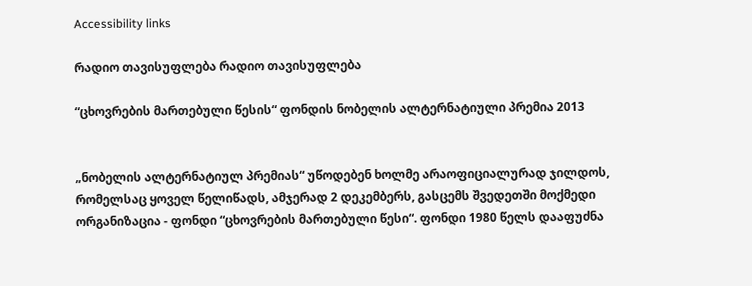Accessibility links

რადიო თავისუფლება რადიო თავისუფლება

“ცხოვრების მართებული წესის“ ფონდის ნობელის ალტერნატიული პრემია 2013


„ნობელის ალტერნატიულ პრემიას“ უწოდებენ ხოლმე არაოფიციალურად ჯილდოს, რომელსაც ყოველ წელიწადს, ამჯერად 2 დეკემბერს, გასცემს შვედეთში მოქმედი ორგანიზაცია - ფონდი “ცხოვრების მართებული წესი“. ფონდი 1980 წელს დააფუძნა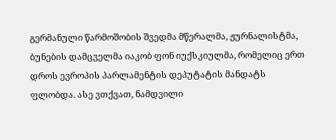გერმანული წარმოშობის შვედმა მწერალმა, ჟურნალისტმა, ბუნების დამცველმა იაკობ ფონ იუქსკიულმა, რომელიც ერთ დროს ევროპის პარლამენტის დეპუტატის მანდატს ფლობდა. ასე ვთქვათ, ნამდვილი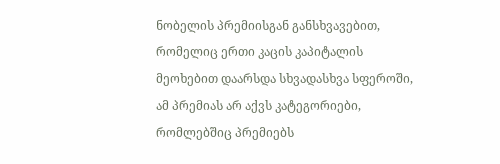ნობელის პრემიისგან განსხვავებით, რომელიც ერთი კაცის კაპიტალის მეოხებით დაარსდა სხვადასხვა სფეროში, ამ პრემიას არ აქვს კატეგორიები, რომლებშიც პრემიებს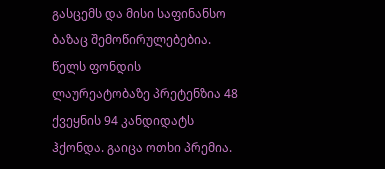გასცემს და მისი საფინანსო ბაზაც შემოწირულებებია. წელს ფონდის ლაურეატობაზე პრეტენზია 48 ქვეყნის 94 კანდიდატს ჰქონდა. გაიცა ოთხი პრემია.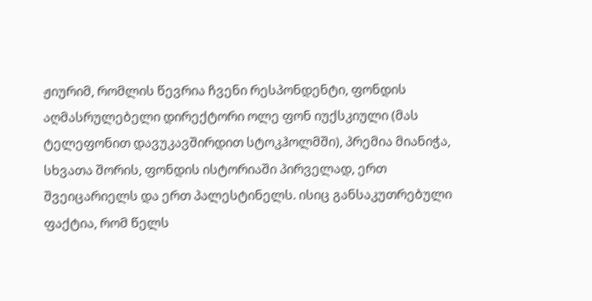ჟიურიმ, რომლის წევრია ჩვენი რესპონდენტი, ფონდის აღმასრულებელი დირექტორი ოლე ფონ იუქსკიული (მას ტელეფონით დავუკავშირდით სტოკჰოლმში), პრემია მიანიჭა, სხვათა შორის, ფონდის ისტორიაში პირველად, ერთ შვეიცარიელს და ერთ პალესტინელს. ისიც განსაკუთრებული ფაქტია, რომ წელს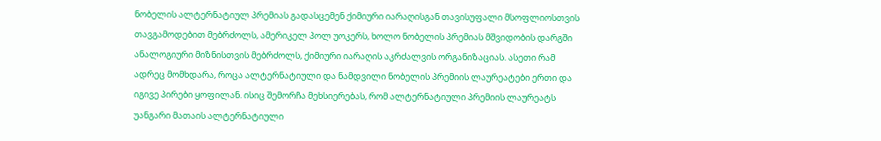ნობელის ალტერნატიულ პრემიას გადასცემენ ქიმიური იარაღისგან თავისუფალი მსოფლიოსთვის თავგამოდებით მებრძოლს, ამერიკელ პოლ უოკერს, ხოლო ნობელის პრემიას მშვიდობის დარგში ანალოგიური მიზნისთვის მებრძოლს, ქიმიური იარაღის აკრძალვის ორგანიზაციას. ასეთი რამ ადრეც მომხდარა, როცა ალტერნატიული და ნამდვილი ნობელის პრემიის ლაურეატები ერთი და იგივე პირები ყოფილან. ისიც შემორჩა მეხსიერებას, რომ ალტერნატიული პრემიის ლაურეატს უანგარი მათაის ალტერნატიული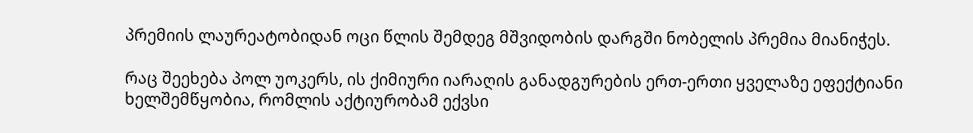პრემიის ლაურეატობიდან ოცი წლის შემდეგ მშვიდობის დარგში ნობელის პრემია მიანიჭეს.

რაც შეეხება პოლ უოკერს, ის ქიმიური იარაღის განადგურების ერთ-ერთი ყველაზე ეფექტიანი ხელშემწყობია, რომლის აქტიურობამ ექვსი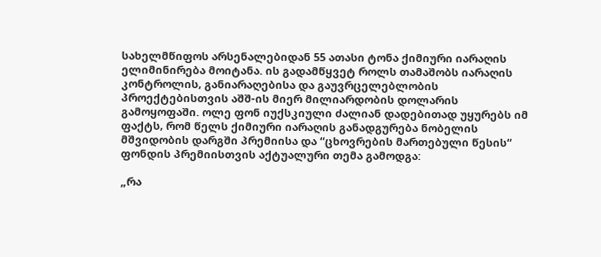სახელმწიფოს არსენალებიდან 55 ათასი ტონა ქიმიური იარაღის ელიმინირება მოიტანა. ის გადამწყვეტ როლს თამაშობს იარაღის კონტროლის, განიარაღებისა და გაუვრცელებლობის პროექტებისთვის აშშ-ის მიერ მილიარდობის დოლარის გამოყოფაში. ოლე ფონ იუქსკიული ძალიან დადებითად უყურებს იმ ფაქტს, რომ წელს ქიმიური იარაღის განადგურება ნობელის მშვიდობის დარგში პრემიისა და “ცხოვრების მართებული წესის“ ფონდის პრემიისთვის აქტუალური თემა გამოდგა:

„რა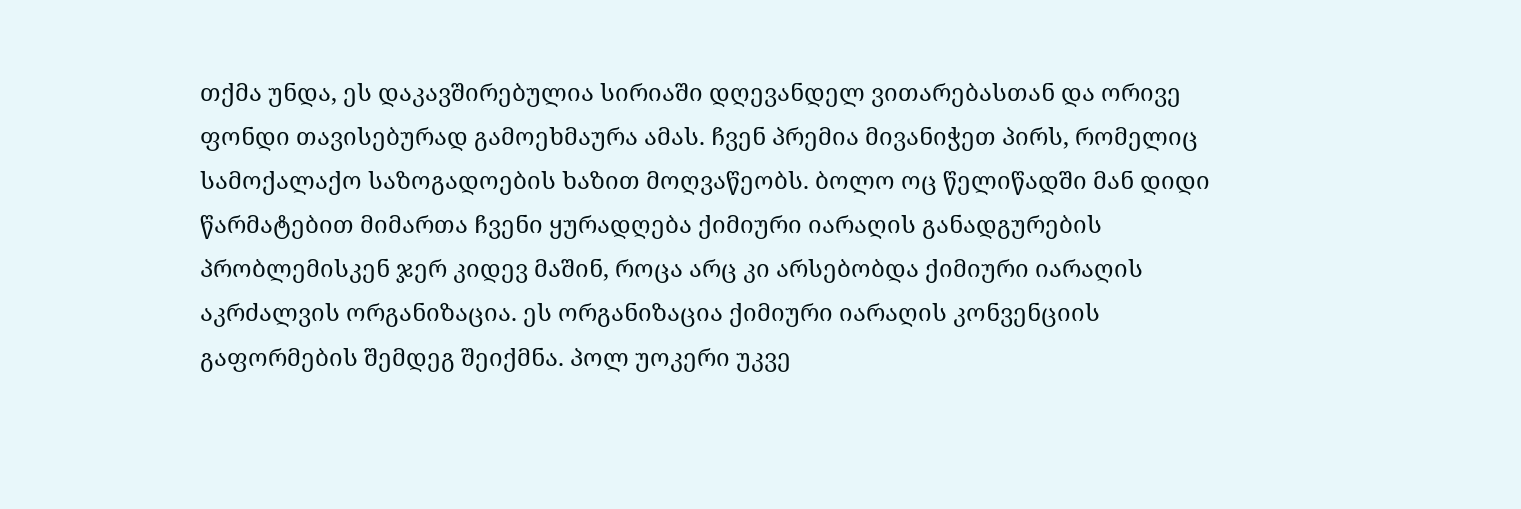თქმა უნდა, ეს დაკავშირებულია სირიაში დღევანდელ ვითარებასთან და ორივე ფონდი თავისებურად გამოეხმაურა ამას. ჩვენ პრემია მივანიჭეთ პირს, რომელიც სამოქალაქო საზოგადოების ხაზით მოღვაწეობს. ბოლო ოც წელიწადში მან დიდი წარმატებით მიმართა ჩვენი ყურადღება ქიმიური იარაღის განადგურების პრობლემისკენ ჯერ კიდევ მაშინ, როცა არც კი არსებობდა ქიმიური იარაღის აკრძალვის ორგანიზაცია. ეს ორგანიზაცია ქიმიური იარაღის კონვენციის გაფორმების შემდეგ შეიქმნა. პოლ უოკერი უკვე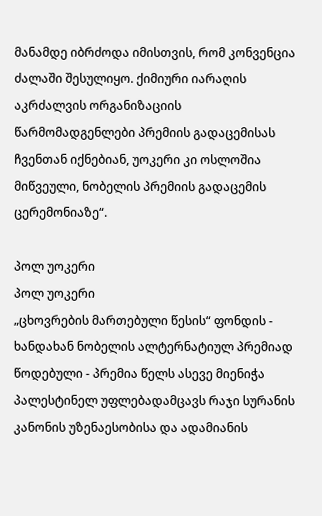მანამდე იბრძოდა იმისთვის, რომ კონვენცია ძალაში შესულიყო. ქიმიური იარაღის აკრძალვის ორგანიზაციის წარმომადგენლები პრემიის გადაცემისას ჩვენთან იქნებიან, უოკერი კი ოსლოშია მიწვეული, ნობელის პრემიის გადაცემის ცერემონიაზე“.

პოლ უოკერი
პოლ უოკერი
„ცხოვრების მართებული წესის“ ფონდის - ხანდახან ნობელის ალტერნატიულ პრემიად წოდებული - პრემია წელს ასევე მიენიჭა პალესტინელ უფლებადამცავს რაჯი სურანის კანონის უზენაესობისა და ადამიანის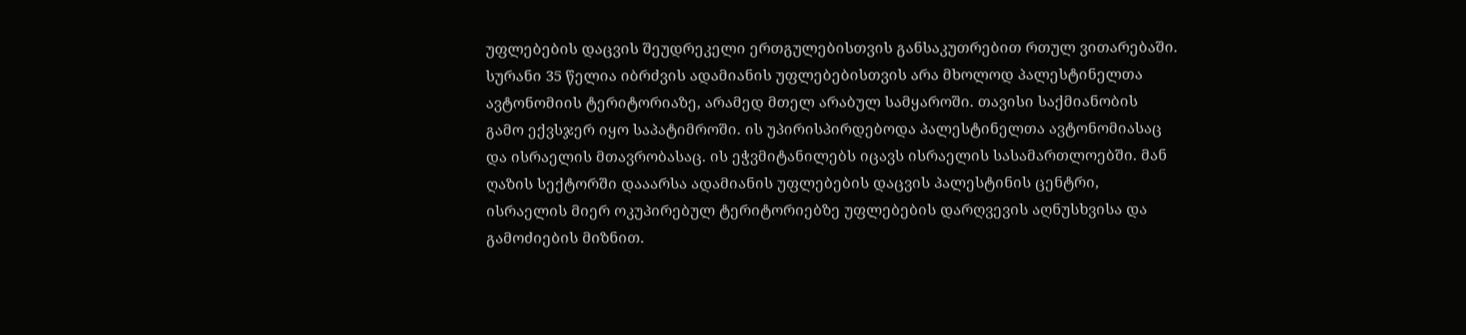უფლებების დაცვის შეუდრეკელი ერთგულებისთვის განსაკუთრებით რთულ ვითარებაში. სურანი 35 წელია იბრძვის ადამიანის უფლებებისთვის არა მხოლოდ პალესტინელთა ავტონომიის ტერიტორიაზე, არამედ მთელ არაბულ სამყაროში. თავისი საქმიანობის გამო ექვსჯერ იყო საპატიმროში. ის უპირისპირდებოდა პალესტინელთა ავტონომიასაც და ისრაელის მთავრობასაც. ის ეჭვმიტანილებს იცავს ისრაელის სასამართლოებში. მან ღაზის სექტორში დააარსა ადამიანის უფლებების დაცვის პალესტინის ცენტრი, ისრაელის მიერ ოკუპირებულ ტერიტორიებზე უფლებების დარღვევის აღნუსხვისა და გამოძიების მიზნით.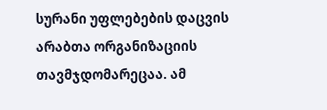სურანი უფლებების დაცვის არაბთა ორგანიზაციის თავმჯდომარეცაა. ამ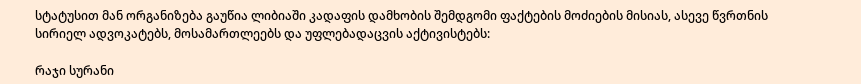სტატუსით მან ორგანიზება გაუწია ლიბიაში კადაფის დამხობის შემდგომი ფაქტების მოძიების მისიას, ასევე წვრთნის სირიელ ადვოკატებს, მოსამართლეებს და უფლებადაცვის აქტივისტებს:

რაჯი სურანი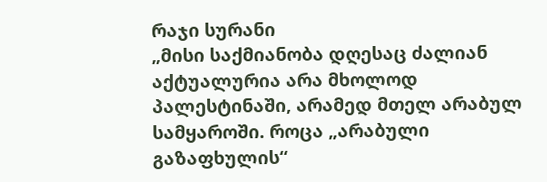რაჯი სურანი
„მისი საქმიანობა დღესაც ძალიან აქტუალურია არა მხოლოდ პალესტინაში, არამედ მთელ არაბულ სამყაროში. როცა „არაბული გაზაფხულის“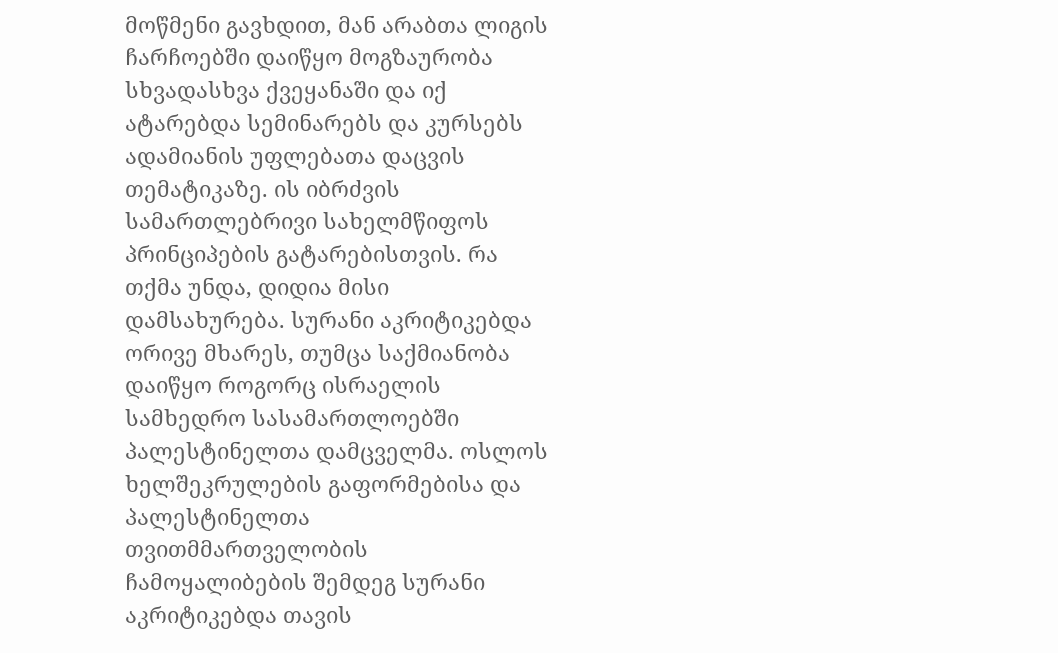მოწმენი გავხდით, მან არაბთა ლიგის ჩარჩოებში დაიწყო მოგზაურობა სხვადასხვა ქვეყანაში და იქ ატარებდა სემინარებს და კურსებს ადამიანის უფლებათა დაცვის თემატიკაზე. ის იბრძვის სამართლებრივი სახელმწიფოს პრინციპების გატარებისთვის. რა თქმა უნდა, დიდია მისი დამსახურება. სურანი აკრიტიკებდა ორივე მხარეს, თუმცა საქმიანობა დაიწყო როგორც ისრაელის სამხედრო სასამართლოებში პალესტინელთა დამცველმა. ოსლოს ხელშეკრულების გაფორმებისა და პალესტინელთა თვითმმართველობის ჩამოყალიბების შემდეგ სურანი აკრიტიკებდა თავის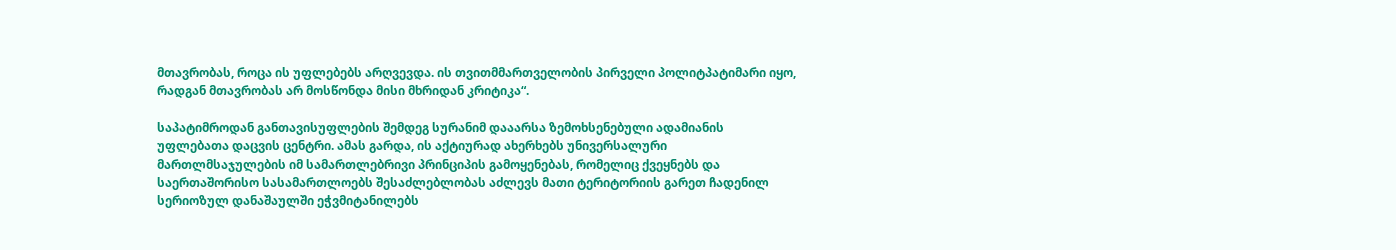მთავრობას, როცა ის უფლებებს არღვევდა. ის თვითმმართველობის პირველი პოლიტპატიმარი იყო, რადგან მთავრობას არ მოსწონდა მისი მხრიდან კრიტიკა“.

საპატიმროდან განთავისუფლების შემდეგ სურანიმ დააარსა ზემოხსენებული ადამიანის უფლებათა დაცვის ცენტრი. ამას გარდა, ის აქტიურად ახერხებს უნივერსალური მართლმსაჯულების იმ სამართლებრივი პრინციპის გამოყენებას, რომელიც ქვეყნებს და საერთაშორისო სასამართლოებს შესაძლებლობას აძლევს მათი ტერიტორიის გარეთ ჩადენილ სერიოზულ დანაშაულში ეჭვმიტანილებს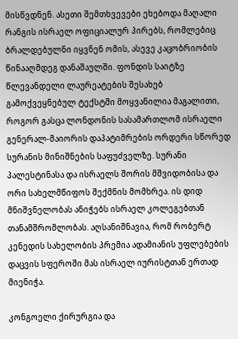მისწვდნენ. ასეთი შემთხვევები ეხებოდა მაღალი რანგის ისრაელ ოფიციალურ პირებს, რომლებიც ბრალდებულნი იყვნენ ომის, ასევე კაცობრიობის წინააღმდეგ დანაშაულში. ფონდის საიტზე წლევანდელი ლაურეატების შესახებ გამოქვეყნებულ ტექსტში მოყვანილია მაგალითი, როგორ გასცა ლონდონის სასამართლომ ისრაელი გენერალ-მაიორის დაპატიმრების ორდერი სწორედ სურანის მინიშნების საფუძველზე. სურანი პალესტინასა და ისრაელს შორის მშვიდობისა და ორი სახელმწიფოს შექმნის მომხრეა. ის დიდ მნიშვნელობას ანიჭებს ისრაელ კოლეგებთან თანამშრომლობას. აღსანიშნავია, რომ რობერტ კენედის სახელობის პრემია ადამიანის უფლებების დაცვის სფეროში მას ისრაელ იურისტთან ერთად მიენიჭა.

კონგოელი ქირურგია და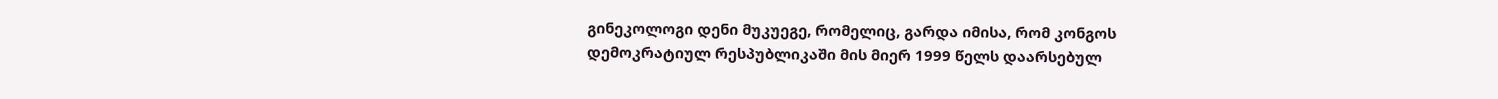გინეკოლოგი დენი მუკუეგე, რომელიც, გარდა იმისა, რომ კონგოს დემოკრატიულ რესპუბლიკაში მის მიერ 1999 წელს დაარსებულ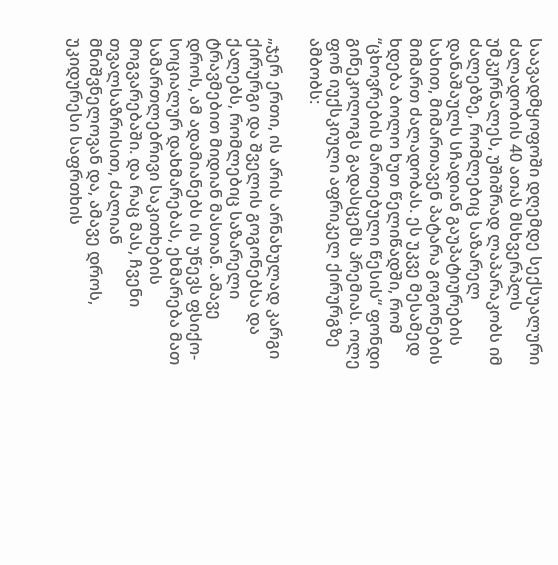საავადმყოფოში დღემდე სექსუალური ძალადობის 40 ათას მსხვერპლს უმკურნალეს, უშიშრად ლაპარაკობს იმ ძალებზე, რომლებიც საზარელ დანაშაულს სჩადიან გაუპატიურების სახით, მიმართავენ პატარა გოგონების მიმართ ძალადობას. ეს უკვე მესამედ ხდება ბოლო ხუთ წელიწადში, რომ “ცხოვრების მართებული წესის“ ფონდი გინეკოლოგს გადასცემს პრემიას. ოლე ფონ იუქსკიული აფრიკელ ქირურგზე ამბობს:

„ჯერ ერთი, ის არის არნახულად კარგი ქირურგი და შველის გოგონებსა და ქალებს, რომლებიც საზარელი ტრავმებით მიდიან მასთან. ამავე დროს, ამ ადამიანებს ის უწევს ფსიქო-სოციალურ დახმარებას, ეხმარება მათ სამართლებრივი საკითხების მოგვარებაში. და რაც მას, ჩვენი თვალსაზრისით, ძალიან მნიშვნელოვან და, ამავე დროს, უკიდურესი საფრთხის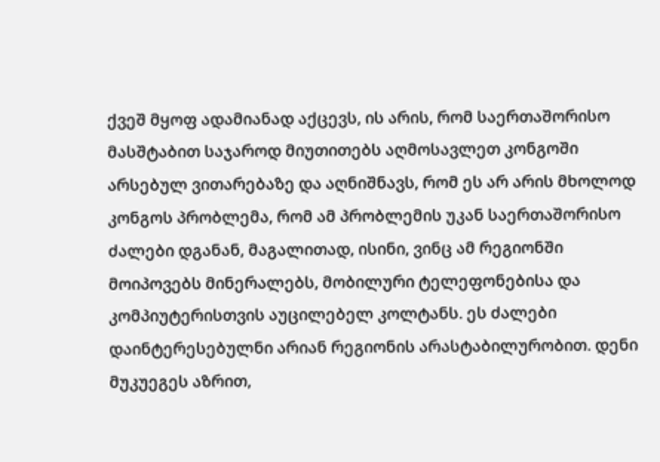ქვეშ მყოფ ადამიანად აქცევს, ის არის, რომ საერთაშორისო მასშტაბით საჯაროდ მიუთითებს აღმოსავლეთ კონგოში არსებულ ვითარებაზე და აღნიშნავს, რომ ეს არ არის მხოლოდ კონგოს პრობლემა, რომ ამ პრობლემის უკან საერთაშორისო ძალები დგანან, მაგალითად, ისინი, ვინც ამ რეგიონში მოიპოვებს მინერალებს, მობილური ტელეფონებისა და კომპიუტერისთვის აუცილებელ კოლტანს. ეს ძალები დაინტერესებულნი არიან რეგიონის არასტაბილურობით. დენი მუკუეგეს აზრით,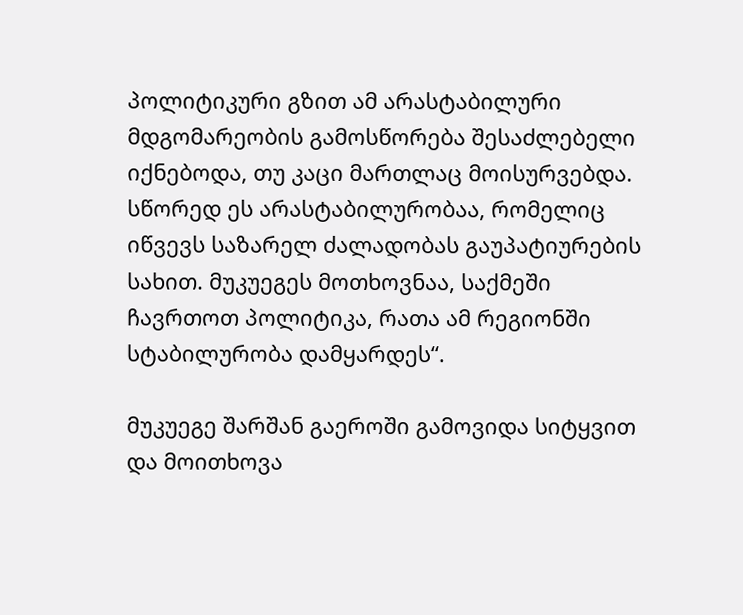პოლიტიკური გზით ამ არასტაბილური მდგომარეობის გამოსწორება შესაძლებელი იქნებოდა, თუ კაცი მართლაც მოისურვებდა. სწორედ ეს არასტაბილურობაა, რომელიც იწვევს საზარელ ძალადობას გაუპატიურების სახით. მუკუეგეს მოთხოვნაა, საქმეში ჩავრთოთ პოლიტიკა, რათა ამ რეგიონში სტაბილურობა დამყარდეს“.

მუკუეგე შარშან გაეროში გამოვიდა სიტყვით და მოითხოვა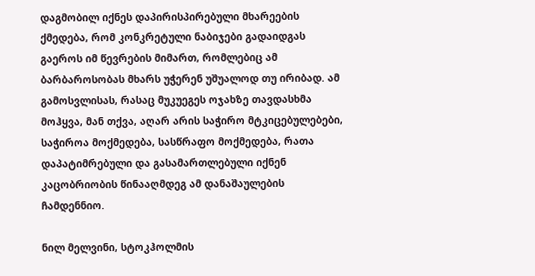დაგმობილ იქნეს დაპირისპირებული მხარეების ქმედება, რომ კონკრეტული ნაბიჯები გადაიდგას გაეროს იმ წევრების მიმართ, რომლებიც ამ ბარბაროსობას მხარს უჭერენ უშუალოდ თუ ირიბად. ამ გამოსვლისას, რასაც მუკუეგეს ოჯახზე თავდასხმა მოჰყვა, მან თქვა, აღარ არის საჭირო მტკიცებულებები, საჭიროა მოქმედება, სასწრაფო მოქმედება, რათა დაპატიმრებული და გასამართლებული იქნენ კაცობრიობის წინააღმდეგ ამ დანაშაულების ჩამდენნიო.

ნილ მელვინი, სტოკჰოლმის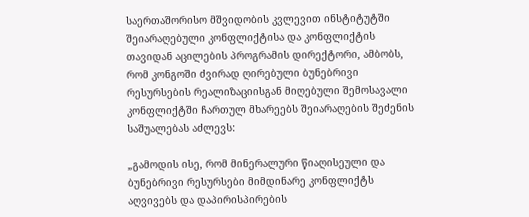საერთაშორისო მშვიდობის კვლევით ინსტიტუტში შეიარაღებული კონფლიქტისა და კონფლიქტის თავიდან აცილების პროგრამის დირექტორი, ამბობს, რომ კონგოში ძვირად ღირებული ბუნებრივი რესურსების რეალიზაციისგან მიღებული შემოსავალი კონფლიქტში ჩართულ მხარეებს შეიარაღების შეძენის საშუალებას აძლევს:

„გამოდის ისე, რომ მინერალური წიაღისეული და ბუნებრივი რესურსები მიმდინარე კონფლიქტს აღვივებს და დაპირისპირების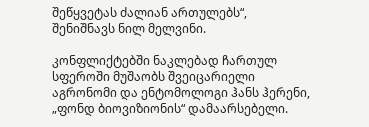შეწყვეტას ძალიან ართულებს“, შენიშნავს ნილ მელვინი.

კონფლიქტებში ნაკლებად ჩართულ სფეროში მუშაობს შვეიცარიელი აგრონომი და ენტომოლოგი ჰანს ჰერენი, „ფონდ ბიოვიზიონის“ დამაარსებელი.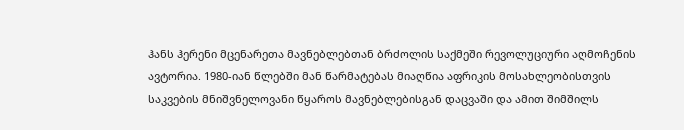ჰანს ჰერენი მცენარეთა მავნებლებთან ბრძოლის საქმეში რევოლუციური აღმოჩენის ავტორია. 1980-იან წლებში მან წარმატებას მიაღწია აფრიკის მოსახლეობისთვის საკვების მნიშვნელოვანი წყაროს მავნებლებისგან დაცვაში და ამით შიმშილს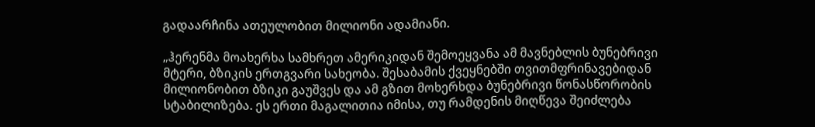გადაარჩინა ათეულობით მილიონი ადამიანი.

„ჰერენმა მოახერხა სამხრეთ ამერიკიდან შემოეყვანა ამ მავნებლის ბუნებრივი მტერი, ბზიკის ერთგვარი სახეობა. შესაბამის ქვეყნებში თვითმფრინავებიდან მილიონობით ბზიკი გაუშვეს და ამ გზით მოხერხდა ბუნებრივი წონასწორობის სტაბილიზება. ეს ერთი მაგალითია იმისა, თუ რამდენის მიღწევა შეიძლება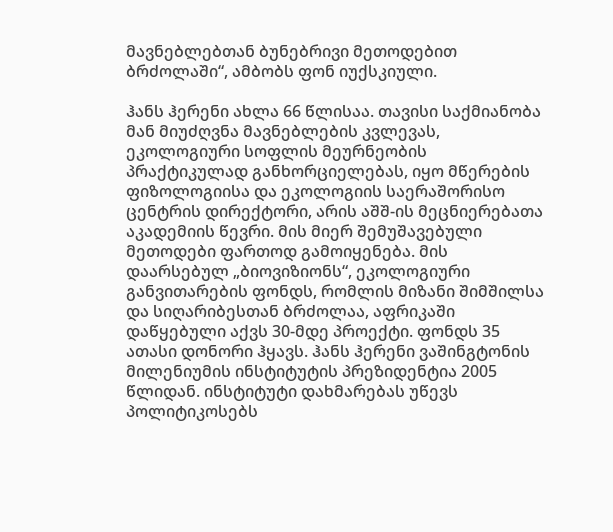მავნებლებთან ბუნებრივი მეთოდებით ბრძოლაში“, ამბობს ფონ იუქსკიული.

ჰანს ჰერენი ახლა 66 წლისაა. თავისი საქმიანობა მან მიუძღვნა მავნებლების კვლევას, ეკოლოგიური სოფლის მეურნეობის პრაქტიკულად განხორციელებას, იყო მწერების ფიზოლოგიისა და ეკოლოგიის საერაშორისო ცენტრის დირექტორი, არის აშშ-ის მეცნიერებათა აკადემიის წევრი. მის მიერ შემუშავებული მეთოდები ფართოდ გამოიყენება. მის დაარსებულ „ბიოვიზიონს“, ეკოლოგიური განვითარების ფონდს, რომლის მიზანი შიმშილსა და სიღარიბესთან ბრძოლაა, აფრიკაში დაწყებული აქვს 30-მდე პროექტი. ფონდს 35 ათასი დონორი ჰყავს. ჰანს ჰერენი ვაშინგტონის მილენიუმის ინსტიტუტის პრეზიდენტია 2005 წლიდან. ინსტიტუტი დახმარებას უწევს პოლიტიკოსებს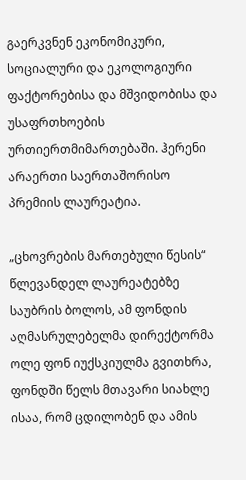გაერკვნენ ეკონომიკური, სოციალური და ეკოლოგიური ფაქტორებისა და მშვიდობისა და უსაფრთხოების ურთიერთმიმართებაში. ჰერენი არაერთი საერთაშორისო პრემიის ლაურეატია.

„ცხოვრების მართებული წესის“ წლევანდელ ლაურეატებზე საუბრის ბოლოს, ამ ფონდის აღმასრულებელმა დირექტორმა ოლე ფონ იუქსკიულმა გვითხრა, ფონდში წელს მთავარი სიახლე ისაა, რომ ცდილობენ და ამის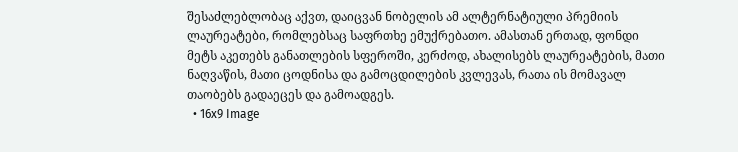შესაძლებლობაც აქვთ, დაიცვან ნობელის ამ ალტერნატიული პრემიის ლაურეატები, რომლებსაც საფრთხე ემუქრებათო. ამასთან ერთად, ფონდი მეტს აკეთებს განათლების სფეროში, კერძოდ, ახალისებს ლაურეატების, მათი ნაღვაწის, მათი ცოდნისა და გამოცდილების კვლევას, რათა ის მომავალ თაობებს გადაეცეს და გამოადგეს.
  • 16x9 Image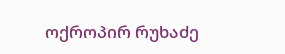ოქროპირ რუხაძე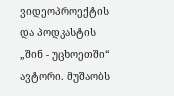ვიდეოპროექტის და პოდკასტის „შინ - უცხოეთში“ ავტორი. მუშაობს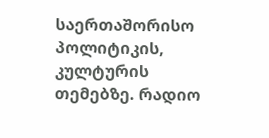საერთაშორისო პოლიტიკის, კულტურის თემებზე. რადიო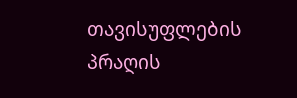თავისუფლების პრაღის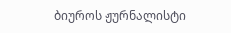ბიუროს ჟურნალისტი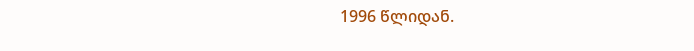1996 წლიდან.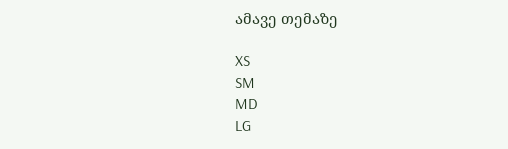ამავე თემაზე

XS
SM
MD
LG